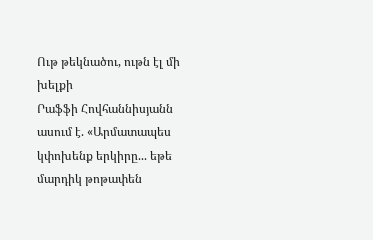Ութ թեկնածու, ութն էլ մի խելքի
Րաֆֆի Հովհաննիսյանն ասում է. «Արմատապես կփոխենք երկիրը... եթե մարդիկ թոթափեն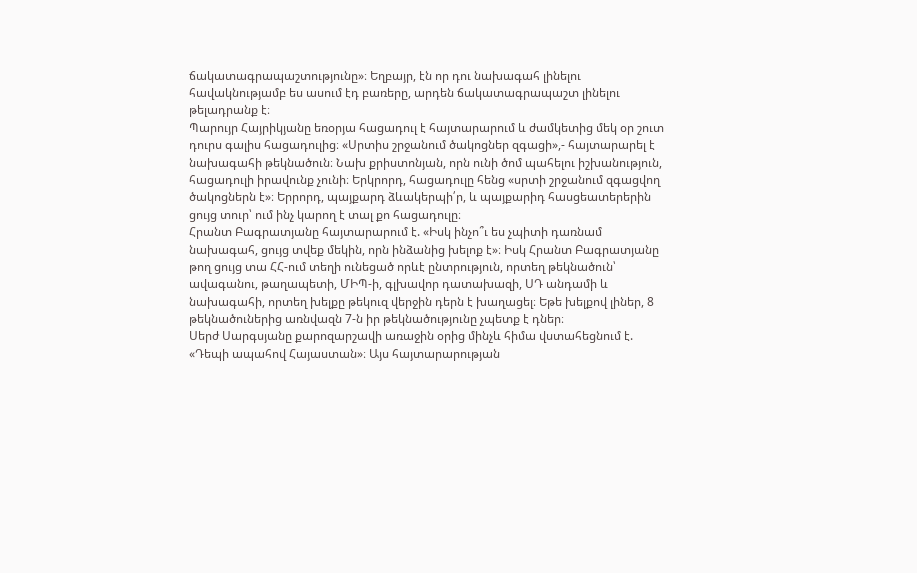ճակատագրապաշտությունը»։ Եղբայր, էն որ դու նախագահ լինելու հավակնությամբ ես ասում էդ բառերը, արդեն ճակատագրապաշտ լինելու թելադրանք է։
Պարույր Հայրիկյանը եռօրյա հացադուլ է հայտարարում և ժամկետից մեկ օր շուտ դուրս գալիս հացադուլից։ «Սրտիս շրջանում ծակոցներ զգացի»,- հայտարարել է նախագահի թեկնածուն։ Նախ քրիստոնյան, որն ունի ծոմ պահելու իշխանություն, հացադուլի իրավունք չունի։ Երկրորդ, հացադուլը հենց «սրտի շրջանում զգացվող ծակոցներն է»։ Երրորդ, պայքարդ ձևակերպի՛ր, և պայքարիդ հասցեատերերին ցույց տուր՝ ում ինչ կարող է տալ քո հացադուլը։
Հրանտ Բագրատյանը հայտարարում է. «Իսկ ինչո՞ւ ես չպիտի դառնամ նախագահ, ցույց տվեք մեկին, որն ինձանից խելոք է»։ Իսկ Հրանտ Բագրատյանը թող ցույց տա ՀՀ-ում տեղի ունեցած որևէ ընտրություն, որտեղ թեկնածուն՝ ավագանու, թաղապետի, ՄԻՊ-ի, գլխավոր դատախազի, ՍԴ անդամի և նախագահի, որտեղ խելքը թեկուզ վերջին դերն է խաղացել։ Եթե խելքով լիներ, 8 թեկնածուներից առնվազն 7-ն իր թեկնածությունը չպետք է դներ։
Սերժ Սարգսյանը քարոզարշավի առաջին օրից մինչև հիմա վստահեցնում է. «Դեպի ապահով Հայաստան»։ Այս հայտարարության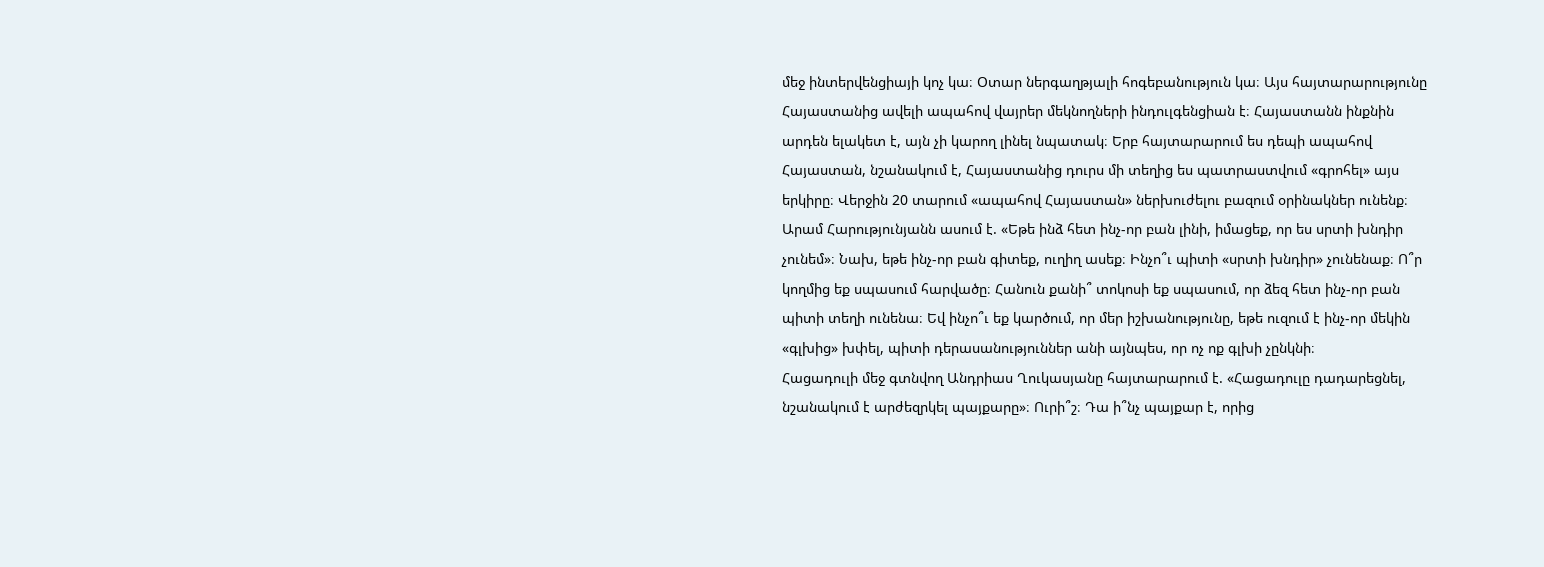մեջ ինտերվենցիայի կոչ կա։ Օտար ներգաղթյալի հոգեբանություն կա։ Այս հայտարարությունը Հայաստանից ավելի ապահով վայրեր մեկնողների ինդուլգենցիան է։ Հայաստանն ինքնին արդեն ելակետ է, այն չի կարող լինել նպատակ։ Երբ հայտարարում ես դեպի ապահով Հայաստան, նշանակում է, Հայաստանից դուրս մի տեղից ես պատրաստվում «գրոհել» այս երկիրը։ Վերջին 20 տարում «ապահով Հայաստան» ներխուժելու բազում օրինակներ ունենք։
Արամ Հարությունյանն ասում է. «Եթե ինձ հետ ինչ-որ բան լինի, իմացեք, որ ես սրտի խնդիր չունեմ»։ Նախ, եթե ինչ-որ բան գիտեք, ուղիղ ասեք։ Ինչո՞ւ պիտի «սրտի խնդիր» չունենաք։ Ո՞ր կողմից եք սպասում հարվածը։ Հանուն քանի՞ տոկոսի եք սպասում, որ ձեզ հետ ինչ-որ բան պիտի տեղի ունենա։ Եվ ինչո՞ւ եք կարծում, որ մեր իշխանությունը, եթե ուզում է ինչ-որ մեկին «գլխից» խփել, պիտի դերասանություններ անի այնպես, որ ոչ ոք գլխի չընկնի։
Հացադուլի մեջ գտնվող Անդրիաս Ղուկասյանը հայտարարում է. «Հացադուլը դադարեցնել, նշանակում է արժեզրկել պայքարը»։ Ուրի՞շ։ Դա ի՞նչ պայքար է, որից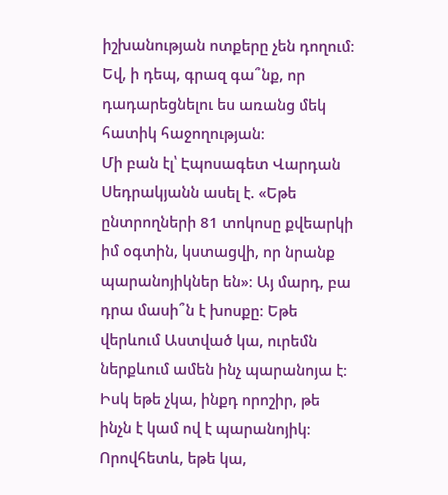իշխանության ոտքերը չեն դողում։ Եվ, ի դեպ, գրազ գա՞նք, որ դադարեցնելու ես առանց մեկ հատիկ հաջողության։
Մի բան էլ՝ Էպոսագետ Վարդան Սեդրակյանն ասել է. «Եթե ընտրողների 81 տոկոսը քվեարկի իմ օգտին, կստացվի, որ նրանք պարանոյիկներ են»։ Այ մարդ, բա դրա մասի՞ն է խոսքը։ Եթե վերևում Աստված կա, ուրեմն ներքևում ամեն ինչ պարանոյա է։ Իսկ եթե չկա, ինքդ որոշիր, թե ինչն է կամ ով է պարանոյիկ։ Որովհետև, եթե կա,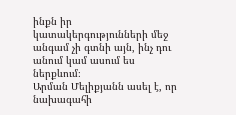ինքն իր կատակերգությունների մեջ անգամ չի գտնի այն, ինչ դու անում կամ ասում ես ներքևում։
Արման Մելիքյանն ասել է, որ նախագահի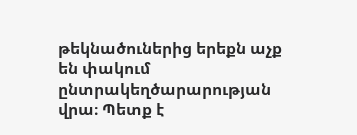թեկնածուներից երեքն աչք են փակում ընտրակեղծարարության վրա։ Պետք է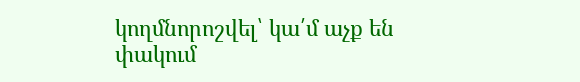կողմնորոշվել՝ կա՛մ աչք են փակում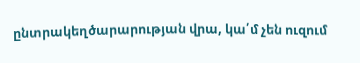ընտրակեղծարարության վրա, կա՛մ չեն ուզում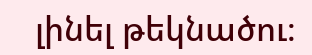լինել թեկնածու։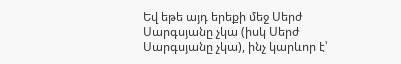Եվ եթե այդ երեքի մեջ Սերժ Սարգսյանը չկա (իսկ Սերժ Սարգսյանը չկա), ինչ կարևոր է՝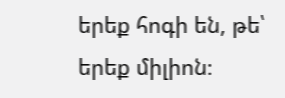երեք հոգի են, թե՝ երեք միլիոն։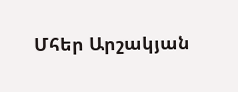Մհեր Արշակյան